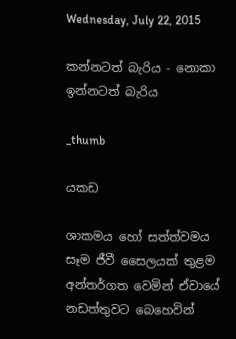Wednesday, July 22, 2015

කන්නටත් බැරිය - නොකා ඉන්නටත් බැරිය

_thumb

යකඩ

ශාකමය හෝ සත්ත්වමය සෑම ජීවී සෛලයක් තුළම අන්තර්ගත වෙමින් ඒවායේ නඩත්තුවට බෙහෙවින්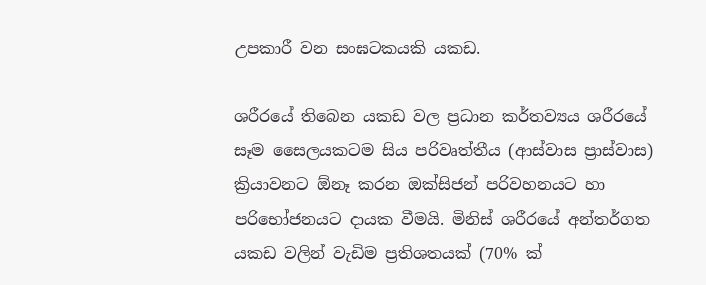උපකාරී වන සංඝටකයකි යකඩ.

ශරීරයේ තිබෙන යකඩ වල ප්‍රධාන කර්තව්‍යය ශරීරයේ සෑම සෛලයකටම සිය පරිවෘත්තීය (ආස්වාස ප්‍රාස්වාස) ක්‍රියාවනට ඕනෑ කරන ඔක්සිජන් පරිවහනයට හා පරිභෝජනයට දායක වීමයි. මිනිස් ශරීරයේ අන්තර්ගත යකඩ වලින් වැඩිම ප්‍රතිශතයක් (70% ක්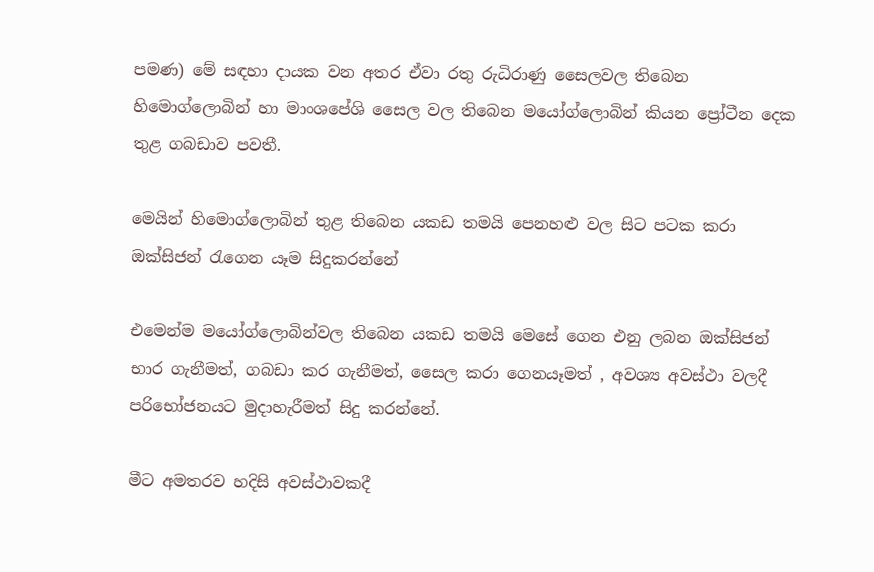පමණ) මේ සඳහා දායක වන අතර ඒවා රතු රුධිරාණු සෛලවල තිබෙන හිමොග්ලොබින් හා මාංශපේශි සෛල වල තිබෙන මයෝග්ලොබින් කියන ප්‍රෝටීන දෙක තුළ ගබඩාව පවතී.

මෙයින් හිමොග්ලොබින් තුළ තිබෙන යකඩ තමයි පෙනහළු වල සිට පටක කරා ඔක්සිජන් රැගෙන යෑම සිදුකරන්නේ

එමෙන්ම මයෝග්ලොබින්වල තිබෙන යකඩ තමයි මෙසේ ගෙන එනු ලබන ඔක්සිජන් භාර ගැනීමත්, ගබඩා කර ගැනීමත්, සෛල කරා ගෙනයෑමත් , අවශ්‍ය අවස්ථා වලදී පරිභෝජනයට මුදාහැරීමත් සිදු කරන්නේ.

මීට අමතරව හදිසි අවස්ථාවකදී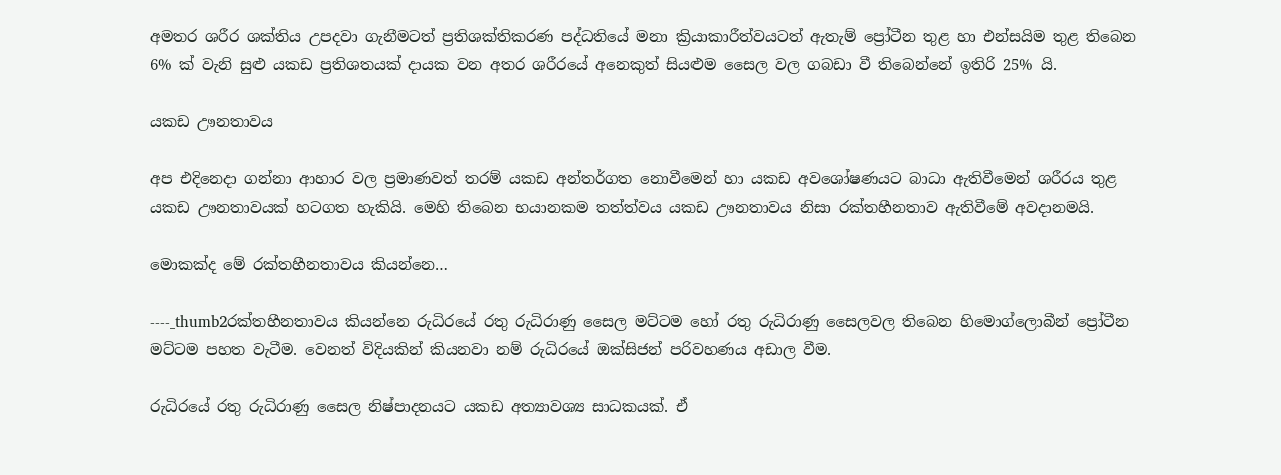අමතර ශරීර ශක්තිය උපදවා ගැනීමටත් ප්‍රතිශක්තිකරණ පද්ධතියේ මනා ක්‍රියාකාරීත්වයටත් ඇතැම් ප්‍රෝටීන තුළ හා එන්සයිම තුළ තිබෙන 6% ක් වැනි සුළු යකඩ ප්‍රතිශතයක් දායක වන අතර ශරීරයේ අනෙකුත් සියළුම සෛල වල ගබඩා වී තිබෙන්නේ ඉතිරි 25% යි.

යකඩ ඌනතාවය

අප එදිනෙදා ගන්නා ආහාර වල ප්‍රමාණවත් තරම් යකඩ අන්තර්ගත නොවීමෙන් හා යකඩ අවශෝෂණයට බාධා ඇතිවීමෙන් ශරීරය තුළ යකඩ ඌනතාවයක් හටගත හැකියි. මෙහි තිබෙන භයානකම තත්ත්වය යකඩ ඌනතාවය නිසා රක්තහීනතාව ඇතිවීමේ අවදානමයි.

මොකක්ද මේ රක්තහීනතාවය කියන්නෙ…

----_thumb2රක්තහීනතාවය කියන්නෙ රුධිරයේ රතු රුධිරාණු සෛල මට්ටම හෝ රතු රුධිරාණු සෛලවල තිබෙන හිමොග්ලොබීන් ප්‍රෝටීන මට්ටම පහත වැටීම. වෙනත් විදියකින් කියනවා නම් රුධිරයේ ඔක්සිජන් පරිවහණය අඩාල වීම.

රුධිරයේ රතු රුධිරාණු සෛල නිෂ්පාදනයට යකඩ අත්‍යාවශ්‍ය සාධකයක්. ඒ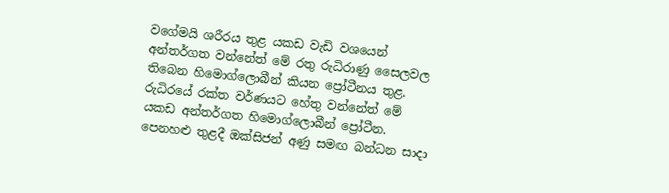වගේමයි ශරීරය තුළ යකඩ වැඩි වශයෙන් අන්තර්ගත වන්නේත් මේ රතු රුධිරාණු සෛලවල තිබෙන හිමොග්ලොබීන් කියන ප්‍රෝටීනය තුළ. රුධිරයේ රක්ත වර්ණයට හේතු වන්නේත් මේ යකඩ අන්තර්ගත හිමොග්ලොබීන් ප්‍රෝටීන. පෙනහළු තුළදී ඔක්සිජන් අණු සමඟ බන්ධන සාදා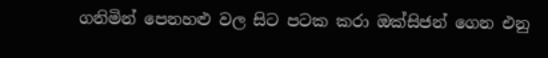ගනිමින් පෙනහළු වල සිට පටක කරා ඔක්සිජන් ගෙන එනු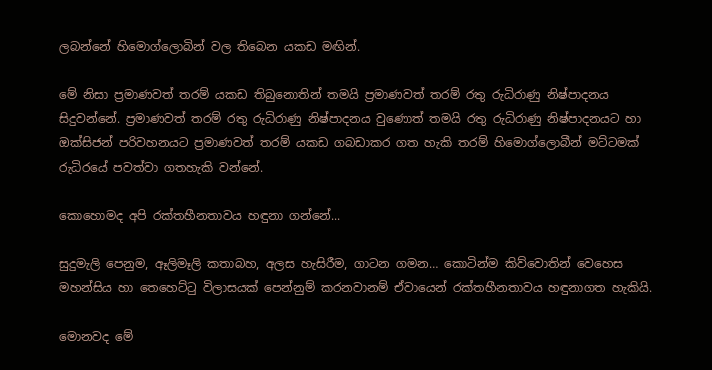ලබන්නේ හිමොග්ලොබින් වල තිබෙන යකඩ මඟින්.

මේ නිසා ප්‍රමාණවත් තරම් යකඩ තිබුනොතින් තමයි ප්‍රමාණවත් තරම් රතු රුධිරාණු නිෂ්පාදනය සිදුවන්නේ. ප්‍රමාණවත් තරම් රතු රුධිරාණු නිෂ්පාදනය වුණොත් තමයි රතු රුධිරාණු නිෂ්පාදනයට හා ඔක්සිජන් පරිවහනයට ප්‍රමාණවත් තරම් යකඩ ගබඩාකර ගත හැකි තරම් හිමොග්ලොබීන් මට්ටමක් රුධිරයේ පවත්වා ගතහැකි වන්නේ.

කොහොමද අපි රක්තහීනතාවය හඳුනා ගන්නේ...

සුදුමැලි පෙනුම, ඈලිමෑලි කතාබහ, අලස හැසිරීම, ගාටන ගමන… කොටින්ම කිව්වොතින් වෙහෙස මහන්සිය හා තෙහෙට්ටු විලාසයක් පෙන්නුම් කරනවානම් ඒවායෙන් රක්තහීනතාවය හඳුනාගත හැකියි.

මොනවද මේ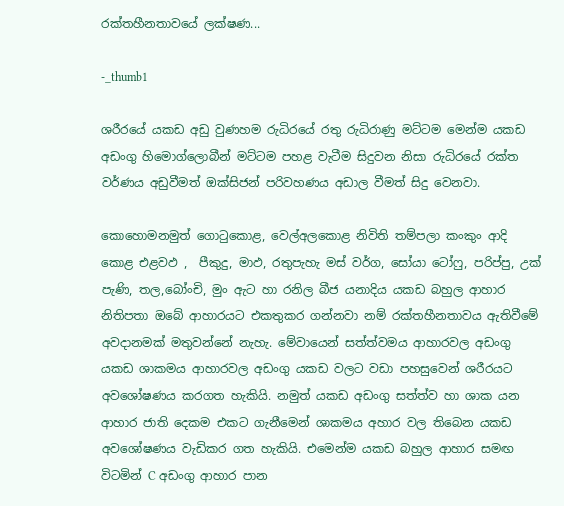රක්තහීනතාවයේ ලක්ෂණ...

-_thumb1

ශරීරයේ යකඩ අඩු වුණහම රුධිරයේ රතු රුධිරාණු මට්ටම මෙන්ම යකඩ අඩංගු හිමොග්ලොබීන් මට්ටම පහළ වැටීම සිදුවන නිසා රුධිරයේ රක්ත වර්ණය අඩුවීමත් ඔක්සිජන් පරිවහණය අඩාල වීමත් සිදු වෙනවා.

කොහොමනමුත් ගොටුකොළ, වෙල්අලකොළ නිවිති තම්පලා කංකුං ආදි කොළ එළවඵ ,  පීකුදු, මාඵ, රතුපැහැ මස් වර්ග, සෝයා ටෝෆු, පරිප්පු, උක් පැණි, තල,බෝංචි, මුං ඇට හා රනිල බීජ යනාදිය යකඩ බහුල ආහාර නිතිපතා ඔබේ ආහාරයට එකතුකර ගන්නවා නම් රක්තහීනතාවය ඇතිවීමේ අවදානමක් මතුවන්නේ නැහැ. මේවායෙන් සත්ත්වමය ආහාරවල අඩංගු යකඩ ශාකමය ආහාරවල අඩංගු යකඩ වලට වඩා පහසුවෙන් ශරීරයට අවශෝෂණය කරගත හැකියි. නමුත් යකඩ අඩංගු සත්ත්ව හා ශාක යන ආහාර ජාති දෙකම එකට ගැනීමෙන් ශාකමය අහාර වල තිබෙන යකඩ අවශෝෂණය වැඩිකර ගත හැකියි. එමෙන්ම යකඩ බහුල ආහාර සමඟ විටමින් C අඩංගු ආහාර පාන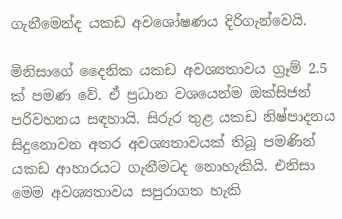ගැනීමෙන්ද යකඩ අවශෝෂණය දිරිගැන්වෙයි.

මිනිසාගේ දෛනික යකඩ අවශ්‍යතාවය ග්‍රෑම් 2.5 ක් පමණ වේ. ඒ ප්‍රධාන වශයෙන්ම ඔක්සිජන් පරිවහනය සඳහායි. සිරුර තුළ යකඩ නිෂ්පාදනය සිදුනොවන අතර අවශ්‍යතාවයක් තිබූ පමණින් යකඩ ආහාරයට ගැනීමටද නොහැකියි. එනිසා මෙම අවශ්‍යතාවය සපුරාගත හැකි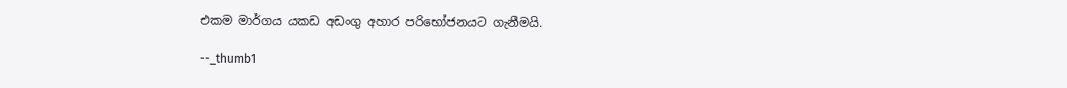එකම මාර්ගය යකඩ අඩංගු අහාර පරිභෝජනයට ගැනීමයි.

--_thumb1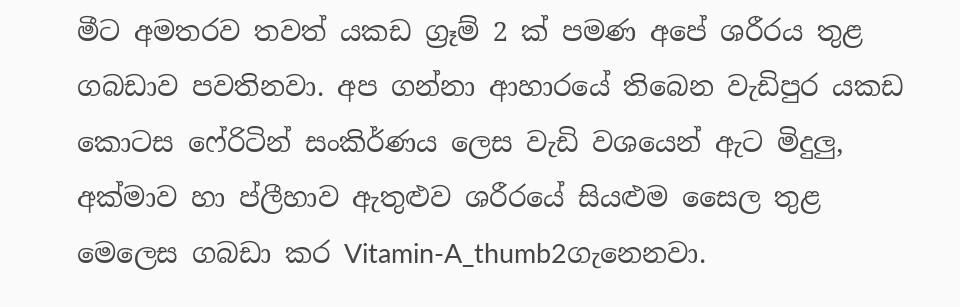මීට අමතරව තවත් යකඩ ග්‍රෑම් 2 ක් පමණ අපේ ශරීරය තුළ ගබඩාව පවතිනවා. අප ගන්නා ආහාරයේ තිබෙන වැඩිපුර යකඩ කොටස ෆේරිටින් සංකිර්ණය ලෙස වැඩි වශයෙන් ඇට මිදුලු, අක්මාව හා ප්ලීහාව ඇතුළුව ශරීරයේ සියළුම සෛල තුළ මෙලෙස ගබඩා කර Vitamin-A_thumb2ගැනෙනවා.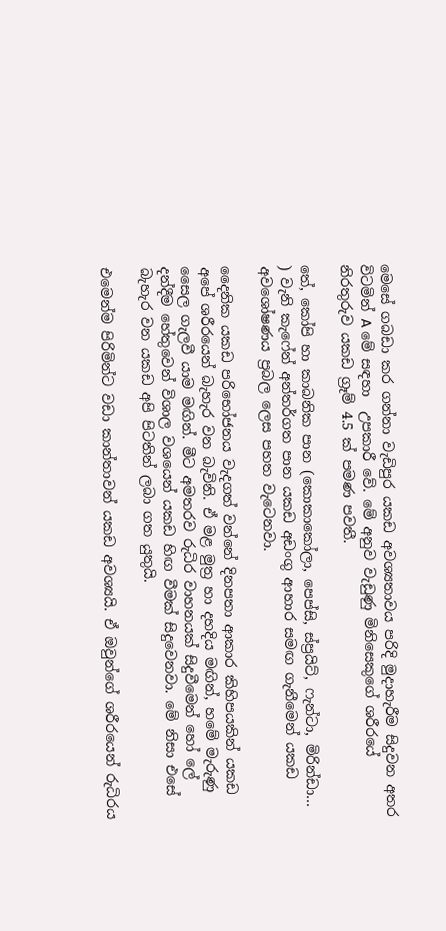මෙසේ ගබඩා කර ගන්නා වැඩිපුර යකඩ අවශ්‍යතාවය පරිදි මුදාහැරීම සිදුවන අතර විටමින් A මේ සඳහා  උපකාරී වේ. මේ අනුව වැඩුණු මිනිසෙකුගේ ශරීරයේ නිරතුරුව යකඩ ග්‍රෑම් 4.5 ක් පමණ පවතී.

තේ, කෝපි හා කාබනික පාන (කොකාකෝලා, පෙප්සි, ස්ප්‍රයිට්, ෆැන්ටා, මිරින්ඩා… ) වැනි කැෆේන් අන්තර්ගත පාන යකඩ අඩංගු ආහාර සමඟ ගැනීමෙන් යකඩ අවශෝෂණය ප්‍රබල ලෙස පහත වැටෙනවා.

දෛනික යකඩ පරිභෝජනය වැදගත් වන්නේ දිනපතා ආකාර කිහිපයකින් යකඩ අපේ ශරීරයෙන් බැහැර වන බැවිනි. ඒ මළ මුත්‍ර හා දහදිය මඟින්, හමේ මැරුණු සෛල ගැලවී යාම මඟින්. මීට අමතරව රුධිර වාහනයක් සිදුවීමෙන් හෝ ලේ දන්දීම හේතුවෙන් විශාල වශයෙන් යකඩ හිඟ වීමක් සිදුවෙනවා. මේ නිසා එසේ බැහැර වන යකඩ අපි පිටතින් ලබා ගත යුතුයි.

එමෙන්ම පිරිමින්ට වඩා කාන්තාවන් යකඩ අවශ්‍යයි. ඒ ඔවුන්ගේ ශරීරයෙන් රුධිරය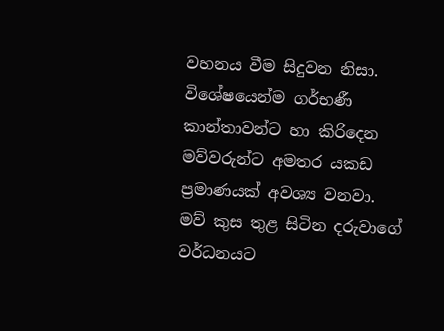වහනය වීම සිදුවන නිසා. විශේෂයෙන්ම ගර්භණී කාන්තාවන්ට හා කිරිදෙන මව්වරුන්ට අමතර යකඩ ප්‍රමාණයක් අවශ්‍ය වනවා. මව් කුස තුළ සිටින දරුවාගේ වර්ධනයට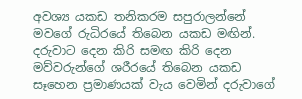අවශ්‍ය යකඩ තනිකරම සපුරාලන්නේ මවගේ රුධිරයේ තිබෙන යකඩ මඟින්. දරුවාට දෙන කිරි සමඟ කිරි දෙන මව්වරුන්ගේ ශරීරයේ තිබෙන යකඩ සෑහෙන ප්‍රමාණයක් වැය වෙමින් දරුවාගේ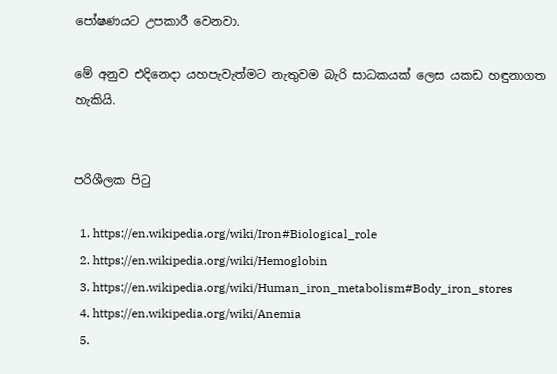පෝෂණයට උපකාරී වෙනවා.

මේ අනුව එදිනෙදා යහපැවැත්මට නැතුවම බැරි සාධකයක් ලෙස යකඩ හඳුනාගත හැකියි.


පරිශීලක පිටු

  1. https://en.wikipedia.org/wiki/Iron#Biological_role
  2. https://en.wikipedia.org/wiki/Hemoglobin
  3. https://en.wikipedia.org/wiki/Human_iron_metabolism#Body_iron_stores
  4. https://en.wikipedia.org/wiki/Anemia
  5.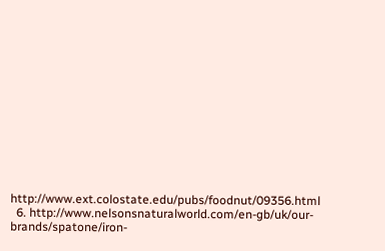http://www.ext.colostate.edu/pubs/foodnut/09356.html
  6. http://www.nelsonsnaturalworld.com/en-gb/uk/our-brands/spatone/iron-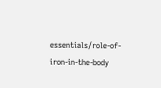essentials/role-of-iron-in-the-body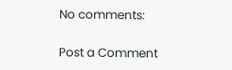No comments:

Post a Comment